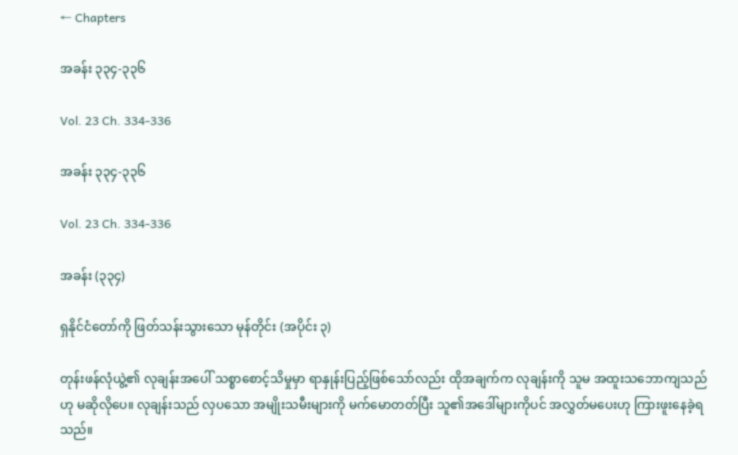← Chapters

အခန်း ၃၃၄-၃၃၆

Vol. 23 Ch. 334-336

အခန်း ၃၃၄-၃၃၆

Vol. 23 Ch. 334-336

အခန်း (၃၃၄)

ရှနိုင်ငံတော်ကို ဖြတ်သန်းသွားသော မုန်တိုင်း (အပိုင်း ၃)

တုန်းဖန်လုံယွဲ့၏ လုချန်းအပေါ် သစ္စာစောင့်သိမှုမှာ ရာနှုန်းပြည့်ဖြစ်သော်လည်း ထိုအချက်က လုချန်းကို သူမ အထူးသဘောကျသည်ဟု မဆိုလိုပေ။ လုချန်းသည် လှပသော အမျိုးသမီးများကို မက်မောတတ်ပြီး သူ၏အဒေါ်များကိုပင် အလွှတ်မပေးဟု ကြားဖူးနေခဲ့ရသည်။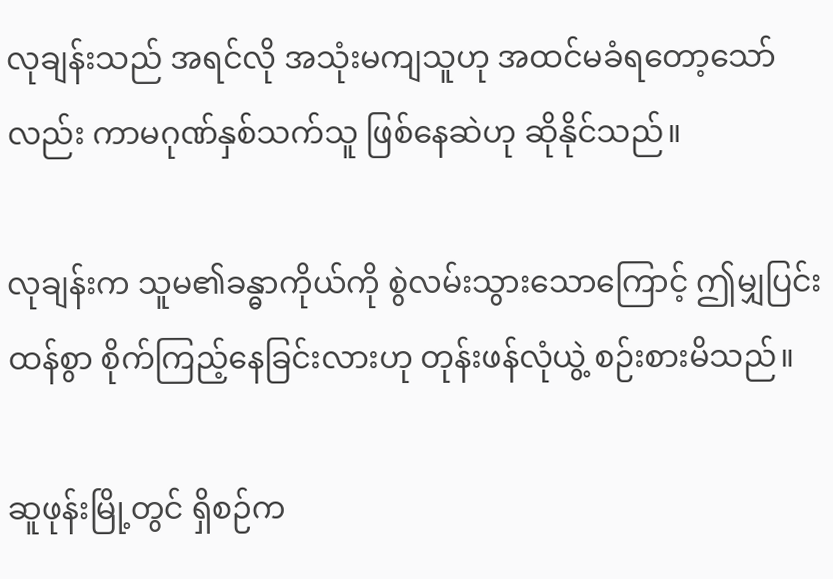လုချန်းသည် အရင်လို အသုံးမကျသူဟု အထင်မခံရတော့သော်လည်း ကာမဂုဏ်နှစ်သက်သူ ဖြစ်နေဆဲဟု ဆိုနိုင်သည်။

လုချန်းက သူမ၏ခန္ဓာကိုယ်ကို စွဲလမ်းသွားသောကြောင့် ဤမျှပြင်းထန်စွာ စိုက်ကြည့်နေခြင်းလားဟု တုန်းဖန်လုံယွဲ့ စဉ်းစားမိသည်။

ဆူဖုန်းမြို့တွင် ရှိစဉ်က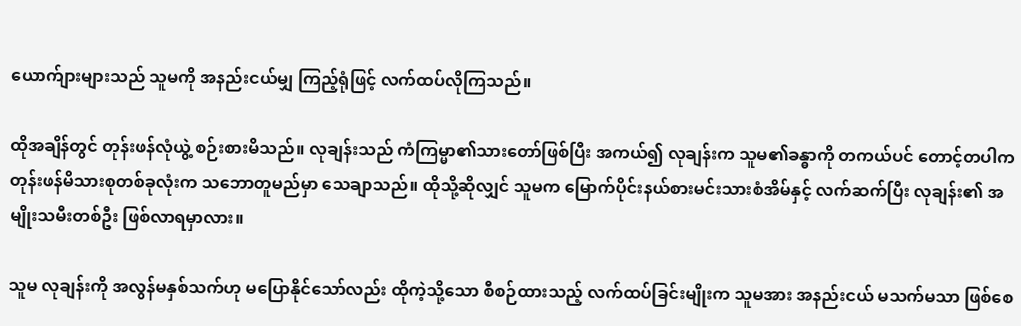ယောက်ျားများသည် သူမကို အနည်းငယ်မျှ ကြည့်ရုံဖြင့် လက်ထပ်လိုကြသည်။

ထိုအချိန်တွင် တုန်းဖန်လုံယွဲ့ စဉ်းစားမိသည်။ လုချန်းသည် ကံကြမ္မာ၏သားတော်ဖြစ်ပြီး အကယ်၍ လုချန်းက သူမ၏ခန္ဓာကို တကယ်ပင် တောင့်တပါက တုန်းဖန်မိသားစုတစ်ခုလုံးက သဘောတူမည်မှာ သေချာသည်။ ထိုသို့ဆိုလျှင် သူမက မြောက်ပိုင်းနယ်စားမင်းသားစံအိမ်နှင့် လက်ဆက်ပြီး လုချန်း၏ အမျိုးသမီးတစ်ဦး ဖြစ်လာရမှာလား။

သူမ လုချန်းကို အလွန်မနှစ်သက်ဟု မပြောနိုင်သော်လည်း ထိုကဲ့သို့သော စီစဉ်ထားသည့် လက်ထပ်ခြင်းမျိုးက သူမအား အနည်းငယ် မသက်မသာ ဖြစ်စေ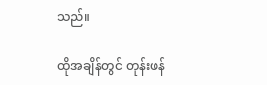သည်။

ထိုအချိန်တွင် တုန်းဖန်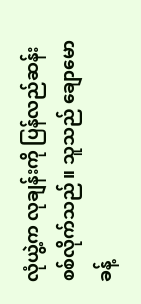လုံယွဲ့က လုချန်းကို ပြန်လည်ဆန်းစစ်လိုက်သည်။ သူသည် ချောမောခန့်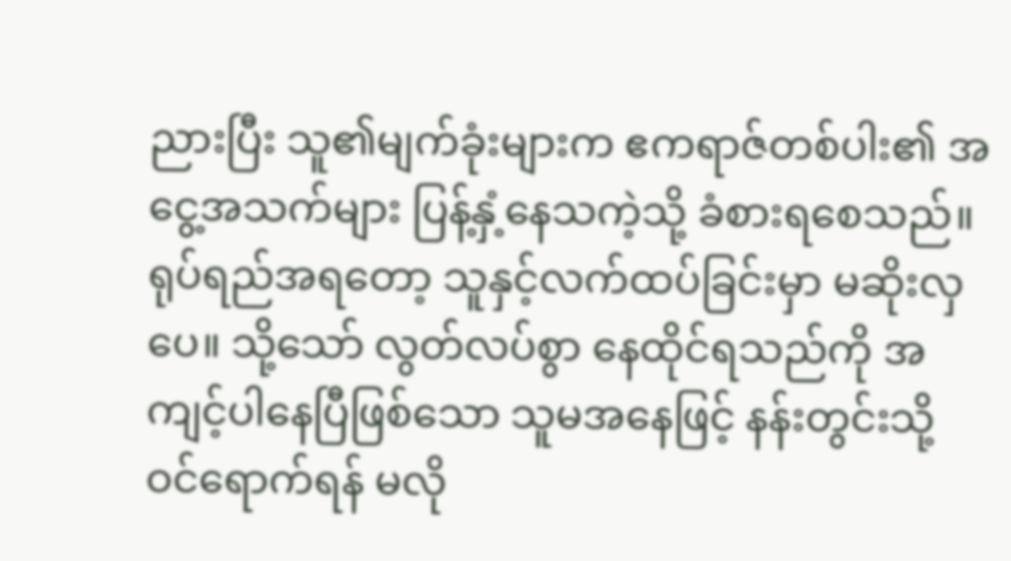ညားပြီး သူ၏မျက်ခုံးများက ဧကရာဇ်တစ်ပါး၏ အငွေ့အသက်များ ပြန့်နှံ့နေသကဲ့သို့ ခံစားရစေသည်။ ရုပ်ရည်အရတော့ သူနှင့်လက်ထပ်ခြင်းမှာ မဆိုးလှပေ။ သို့သော် လွတ်လပ်စွာ နေထိုင်ရသည်ကို အကျင့်ပါနေပြီဖြစ်သော သူမအနေဖြင့် နန်းတွင်းသို့ ဝင်ရောက်ရန် မလို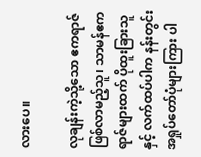လားပေ။

လုချန်းကဲ့သို့သော ဧကရာဇ်ဖြစ်လာမည့်သူ၊ သာမန်ဧကရာဇ်များထက် ပိုထူးခြားသူနှင့် လက်ထပ်ပါက နန်းတွင်း အရှုပ်တော်ပုံများကြား ပါ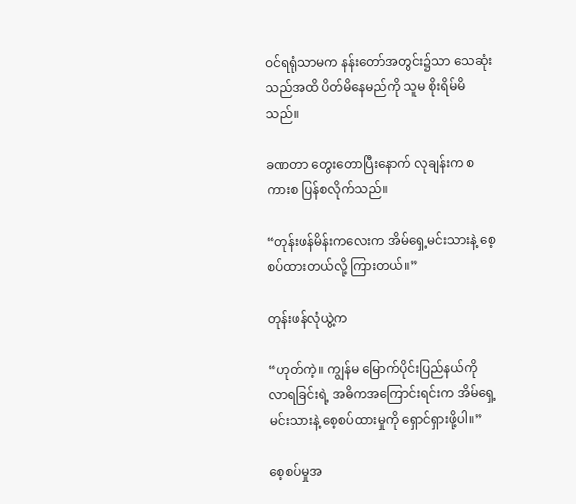ဝင်ရရုံသာမက နန်းတော်အတွင်း၌သာ သေဆုံးသည်အထိ ပိတ်မိနေမည်ကို သူမ စိုးရိမ်မိသည်။

ခဏတာ တွေးတောပြီးနောက် လုချန်းက စကားစ ပြန်စလိုက်သည်။

“တုန်းဖန်မိန်းကလေးက အိမ်ရှေ့မင်းသားနဲ့ စေ့စပ်ထားတယ်လို့ ကြားတယ်။”

တုန်းဖန်လုံယွဲ့က

“ဟုတ်ကဲ့။ ကျွန်မ မြောက်ပိုင်းပြည်နယ်ကို လာရခြင်းရဲ့ အဓိကအကြောင်းရင်းက အိမ်ရှေ့မင်းသားနဲ့ စေ့စပ်ထားမှုကို ရှောင်ရှားဖို့ပါ။”

စေ့စပ်မှုအ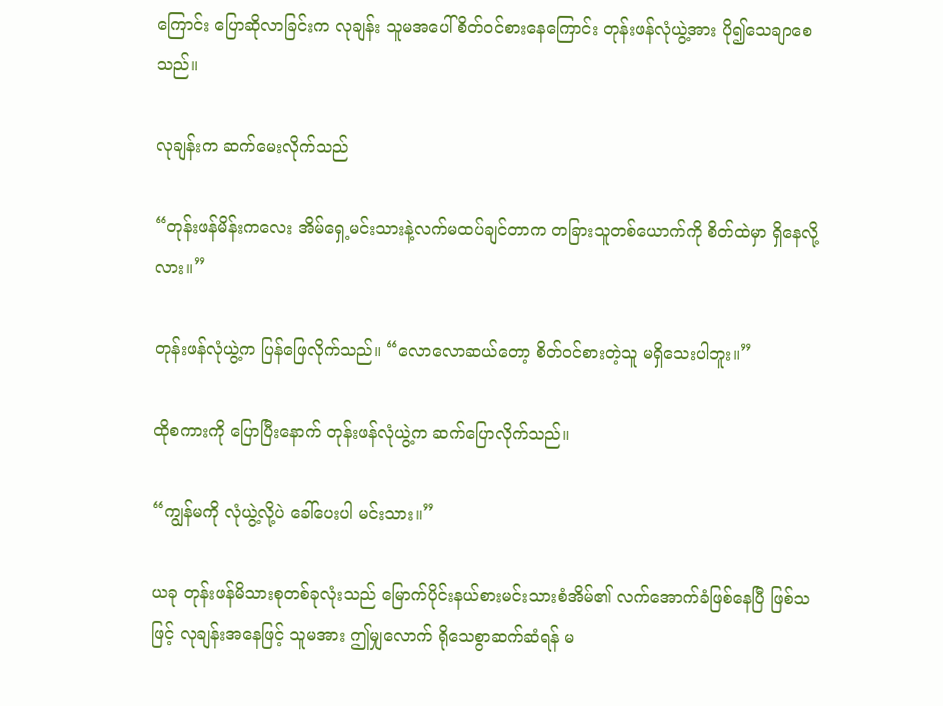ကြောင်း ပြောဆိုလာခြင်းက လုချန်း သူမအပေါ် စိတ်ဝင်စားနေကြောင်း တုန်းဖန်လုံယွဲ့အား ပို၍သေချာစေသည်။

လုချန်းက ဆက်မေးလိုက်သည်

“တုန်းဖန်မိန်းကလေး အိမ်ရှေ့မင်းသားနဲ့လက်မထပ်ချင်တာက တခြားသူတစ်ယောက်ကို စိတ်ထဲမှာ ရှိနေလို့လား။”

တုန်းဖန်လုံယွဲ့က ပြန်ဖြေလိုက်သည်။ “လောလောဆယ်တော့ စိတ်ဝင်စားတဲ့သူ မရှိသေးပါဘူး။”

ထိုစကားကို ပြောပြီးနောက် တုန်းဖန်လုံယွဲ့က ဆက်ပြောလိုက်သည်။

“ကျွန်မကို လုံယွဲ့လို့ပဲ ခေါ်ပေးပါ မင်းသား။”

ယခု တုန်းဖန်မိသားစုတစ်ခုလုံးသည် မြောက်ပိုင်းနယ်စားမင်းသားစံအိမ်၏ လက်အောက်ခံဖြစ်နေပြီ ဖြစ်သဖြင့် လုချန်းအနေဖြင့် သူမအား ဤမျှလောက် ရိုသေစွာဆက်ဆံရန် မ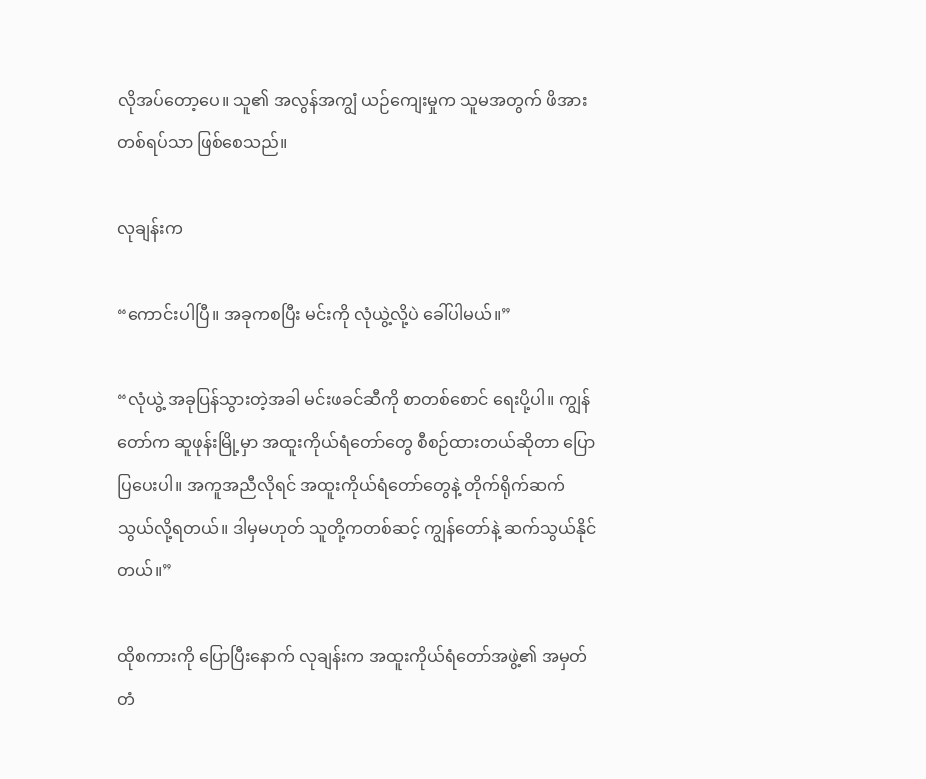လိုအပ်တော့ပေ။ သူ၏ အလွန်အကျွံ ယဉ်ကျေးမှုက သူမအတွက် ဖိအားတစ်ရပ်သာ ဖြစ်စေသည်။

လုချန်းက

“ကောင်းပါပြီ။ အခုကစပြီး မင်းကို လုံယွဲ့လို့ပဲ ခေါ်ပါမယ်။”

“လုံယွဲ့ အခုပြန်သွားတဲ့အခါ မင်းဖခင်ဆီကို စာတစ်စောင် ရေးပို့ပါ။ ကျွန်တော်က ဆူဖုန်းမြို့မှာ အထူးကိုယ်ရံတော်တွေ စီစဉ်ထားတယ်ဆိုတာ ပြောပြပေးပါ။ အကူအညီလိုရင် အထူးကိုယ်ရံတော်တွေနဲ့ တိုက်ရိုက်ဆက်သွယ်လို့ရတယ်။ ဒါမှမဟုတ် သူတို့ကတစ်ဆင့် ကျွန်တော်နဲ့ ဆက်သွယ်နိုင်တယ်။”

ထိုစကားကို ပြောပြီးနောက် လုချန်းက အထူးကိုယ်ရံတော်အဖွဲ့၏ အမှတ်တံ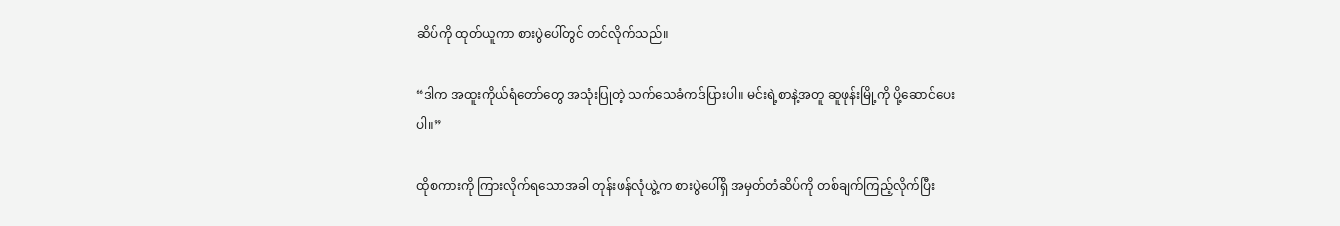ဆိပ်ကို ထုတ်ယူကာ စားပွဲပေါ်တွင် တင်လိုက်သည်။

“ဒါက အထူးကိုယ်ရံတော်တွေ အသုံးပြုတဲ့ သက်သေခံကဒ်ပြားပါ။ မင်းရဲ့စာနဲ့အတူ ဆူဖုန်းမြို့ကို ပို့ဆောင်ပေးပါ။”

ထိုစကားကို ကြားလိုက်ရသောအခါ တုန်းဖန်လုံယွဲ့က စားပွဲပေါ်ရှိ အမှတ်တံဆိပ်ကို တစ်ချက်ကြည့်လိုက်ပြီး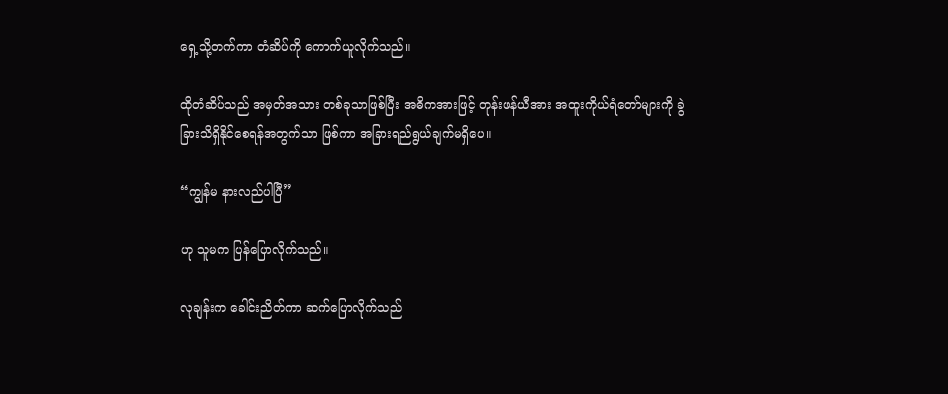ရှေ့သို့တက်ကာ တံဆိပ်ကို ကောက်ယူလိုက်သည်။

ထိုတံဆိပ်သည် အမှတ်အသား တစ်ခုသာဖြစ်ပြီး အဓိကအားဖြင့် တုန်းဖန်ယီအား အထူးကိုယ်ရံတော်များကို ခွဲခြားသိရှိနိုင်စေရန်အတွက်သာ ဖြစ်ကာ အခြားရည်ရွယ်ချက်မရှိပေ။

“ကျွန်မ နားလည်ပါပြီ”

ဟု သူမက ပြန်ပြောလိုက်သည်။

လုချန်းက ခေါင်းညိတ်ကာ ဆက်ပြောလိုက်သည်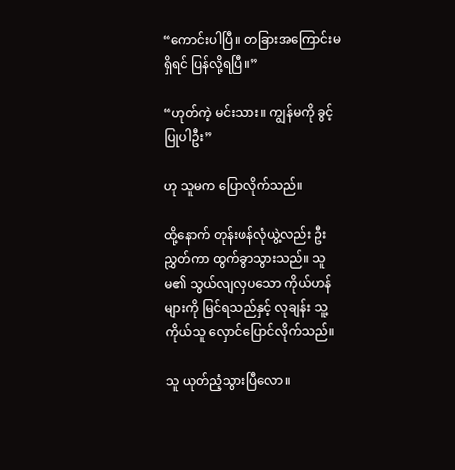“ကောင်းပါပြီ။ တခြားအကြောင်းမရှိရင် ပြန်လို့ရပြီ။”

“ဟုတ်ကဲ့ မင်းသား။ ကျွန်မကို ခွင့်ပြုပါဦး”

ဟု သူမက ပြောလိုက်သည်။

ထို့နောက် တုန်းဖန်လုံယွဲ့လည်း ဦးညွှတ်ကာ ထွက်ခွာသွားသည်။ သူမ၏ သွယ်လျလှပသော ကိုယ်ဟန်များကို မြင်ရသည်နှင့် လုချန်း သူ့ကိုယ်သူ လှောင်ပြောင်လိုက်သည်။

သူ ယုတ်ညံ့သွားပြီလော။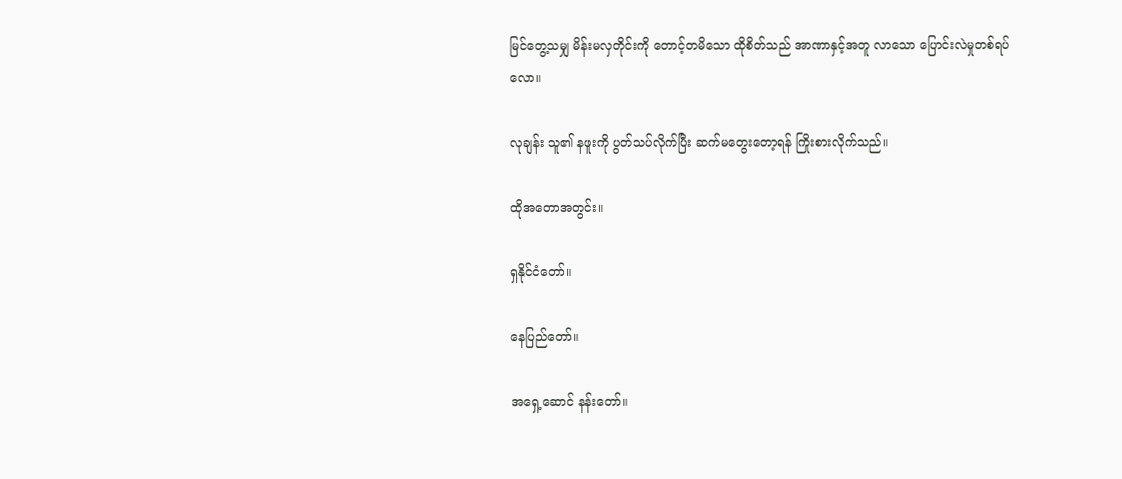မြင်တွေ့သမျှ မိန်းမလှတိုင်းကို တောင့်တမိသော ထိုစိတ်သည် အာဏာနှင့်အတူ လာသော ပြောင်းလဲမှုတစ်ရပ်လော။

လုချန်း သူ၏ နဖူးကို ပွတ်သပ်လိုက်ပြီး ဆက်မ‌တွေးတော့ရန် ကြိုးစားလိုက်သည်။

ထိုအတောအတွင်း။

ရှနိုင်ငံတော်။

နေပြည်တော်။

အရှေ့ဆောင် နန်းတော်။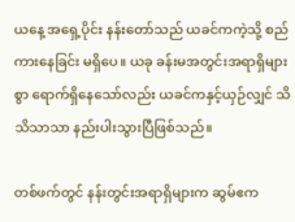ယနေ့ အရှေ့‌ပိုင်း နန်းတော်သည် ယခင်ကကဲ့သို့ စည်ကားနေခြင်း မရှိပေ။ ယခု ခန်းမအတွင်းအရာရှိများစွာ ရောက်ရှိနေသော်လည်း ယခင်ကနှင့်ယှဉ်လျှင် သိသိသာသာ နည်းပါးသွားပြီဖြစ်သည်။

တစ်ဖက်တွင် နန်းတွင်းအရာရှိများက ဆွမ်ဧက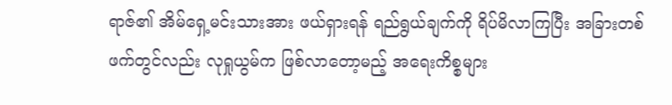ရာဇ်၏ အိမ်ရှေ့မင်းသားအား ဖယ်ရှားရန် ရည်ရွယ်ချက်ကို ရိပ်မိလာကြပြီး အခြားတစ်ဖက်တွင်လည်း လုရှုယွမ်က ဖြစ်လာ‌တော့မည့် အရေးကိစ္စများ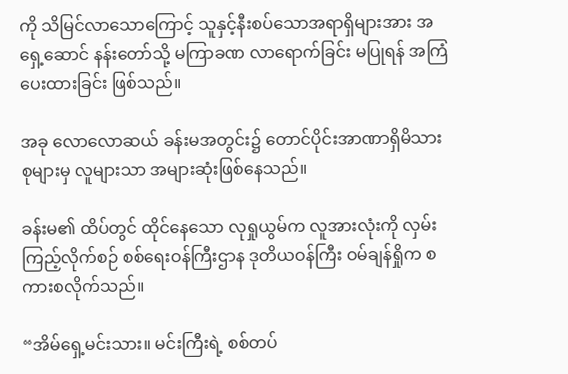ကို သိမြင်လာသောကြောင့် သူနှင့်နီးစပ်‌သောအရာရှိများအား ‌အရှေ့ဆောင် နန်းတော်သို့ မကြာခဏ လာရောက်ခြင်း မပြုရန် အကြံပေးထားခြင်း ဖြစ်သည်။

အခု လောလောဆယ် ခန်းမအတွင်း၌ တောင်ပိုင်းအာဏာရှိမိသားစုများမှ လူများသာ အများဆုံးဖြစ်နေသည်။

ခန်းမ၏ ထိပ်တွင် ထိုင်နေသော လုရှုယွမ်က လူအားလုံးကို လှမ်းကြည့်လိုက်စဉ် စစ်ရေးဝန်ကြီးဌာန ဒုတိယဝန်ကြီး ဝမ်ချန်ရှိုက စကားစလိုက်သည်။

“အိမ်ရှေ့မင်းသား။ မင်းကြီးရဲ့ စစ်တပ်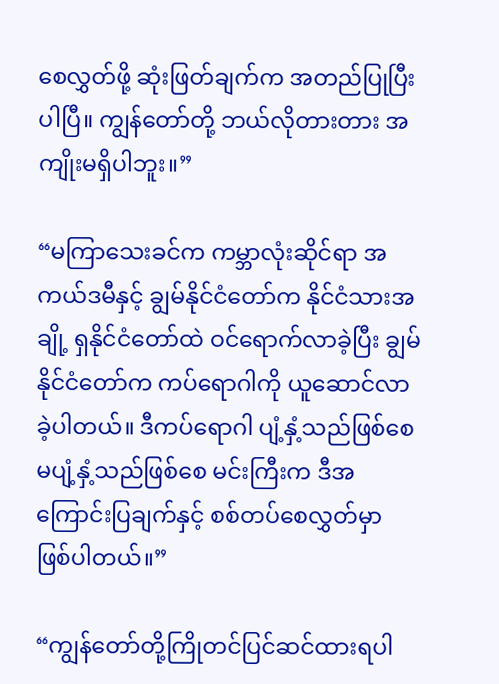စေလွှတ်ဖို့ ဆုံးဖြတ်ချက်က အတည်ပြုပြီးပါပြီ။ ကျွန်တော်တို့ ဘယ်လိုတားတား အကျိုးမရှိပါဘူး။”

“မကြာသေးခင်က ကမ္ဘာလုံးဆိုင်ရာ အကယ်ဒမီနှင့် ချွမ်နိုင်ငံတော်က နိုင်ငံသားအချို့ ရှနိုင်ငံတော်ထဲ ဝင်ရောက်လာခဲ့ပြီး ချွမ်နိုင်ငံတော်က ကပ်ရောဂါကို ယူဆောင်လာခဲ့ပါတယ်။ ဒီကပ်ရောဂါ ပျံ့နှံ့သည်ဖြစ်စေ မပျံ့နှံ့သည်ဖြစ်စေ မင်းကြီးက ဒီအကြောင်းပြချက်နှင့် စစ်တပ်စေလွှတ်မှာ ဖြစ်ပါတယ်။”

“ကျွန်တော်တို့ကြိုတင်ပြင်ဆင်ထားရပါ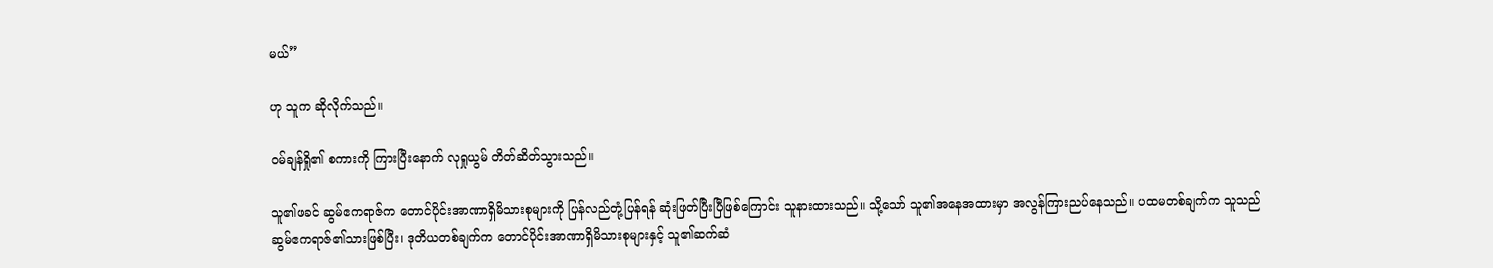မယ်”

ဟု သူက ဆိုလိုက်သည်။

ဝမ်ချန်ရှို၏ စကားကို ကြားပြီးနောက် လုရှုယွမ် တိတ်ဆိတ်သွားသည်။

သူ၏ဖခင် ဆွမ်ဧကရာဇ်က တောင်ပိုင်းအာဏာရှိမိသားစုများကို ပြန်လည်တုံ့ပြန်ရန် ဆုံးဖြတ်ပြီးပြီဖြစ်ကြောင်း သူနားထားသည်။ သို့သော် သူ၏အနေအထားမှာ အလွန်ကြားညပ်နေသည်။ ပထမတစ်ချက်က သူသည် ဆွမ်ဧကရာဇ်၏သားဖြစ်ပြီး၊ ဒုတိယတစ်ချက်က တောင်ပိုင်းအာဏာရှိမိသားစုများနှင့် သူ၏ဆက်ဆံ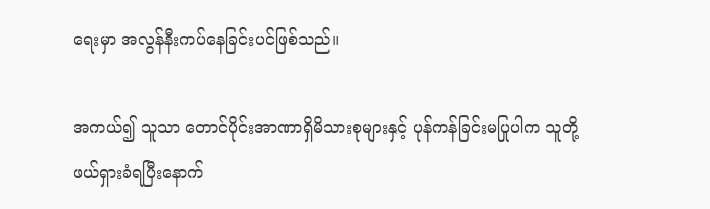ရေးမှာ အလွန်နီးကပ်နေခြင်းပင်ဖြစ်သည်။

အကယ်၍ သူသာ တောင်ပိုင်းအာဏာရှိမိသားစုများနှင့် ပုန်ကန်ခြင်းမပြုပါက သူတို့ဖယ်ရှားခံရပြီးနောက်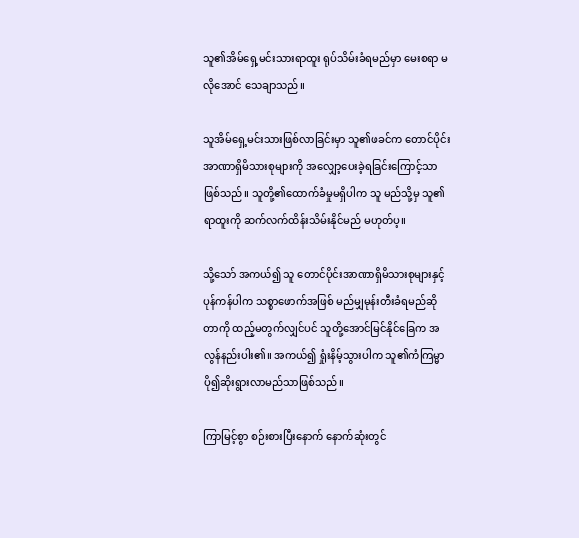သူ၏အိမ်ရှေ့မင်းသားရာထူး ရုပ်သိမ်းခံရမည်မှာ မေးစရာ မလိုအောင် သေချာသည်။

သူအိမ်ရှေ့မင်းသားဖြစ်လာခြင်းမှာ သူ၏ဖခင်က တောင်ပိုင်းအာဏာရှိမိသားစုများကို အလျှော့ပေးခဲ့ရခြင်းကြောင့်သာဖြစ်သည်။ သူတို့၏ထောက်ခံမှုမရှိပါက သူ မည်သို့မှ သူ၏ရာထူးကို ဆက်လက်ထိန်းသိမ်းနိုင်မည် မဟုတ်ပ့။

သို့သော် အကယ်၍ သူ တောင်ပိုင်းအာဏာရှိမိသားစုများနှင့် ပုန်ကန်ပါက သစ္စာဖောက်အဖြစ် မည်မျှမုန်းတီးခံရမည်ဆိုတာကို ထည့်မတွက်လျှင်ပင် သူတို့အောင်မြင်နိုင်ခြေက အလွန်နည်းပါး၏။ အကယ်၍ ရှုံးနိမ့်သွားပါက သူ၏ကံကြမ္မာ ပို၍ဆိုးရွားလာမည်သာဖြစ်သည်။

ကြာမြင့်စွာ စဉ်းစားပြီးနောက် နောက်ဆုံးတွင်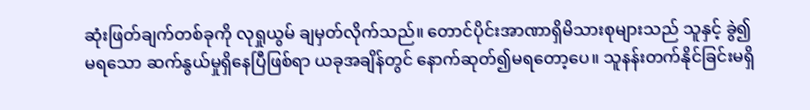ဆုံးဖြတ်ချက်တစ်ခုကို လုရှုယွမ် ချမှတ်လိုက်သည်။ တောင်ပိုင်းအာဏာရှိမိသားစုများသည် သူနှင့် ခွဲ၍မရသော ဆက်နွယ်မှုရှိနေပြီဖြစ်ရာ ယခုအချိန်တွင် နောက်ဆုတ်၍မရတော့ပေ။ သူနန်းတက်နိုင်ခြင်းမရှိ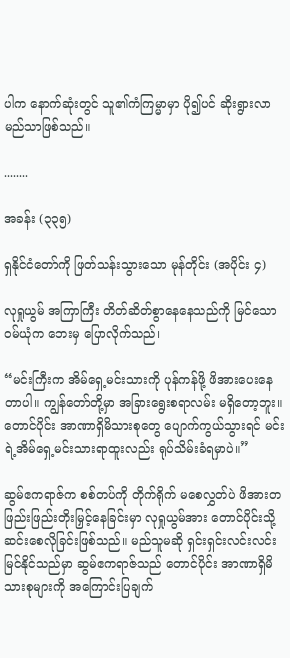ပါက နောက်ဆုံးတွင် သူ၏ကံကြမ္မာမှာ ပို၍ပင် ဆိုးရွားလာမည်သာဖြစ်သည်။

........

အခန်း (၃၃၅)

ရှနိုင်ငံတော်ကို ဖြတ်သန်းသွားသော မုန်တိုင်း (အပိုင်း ၄)

လုရှုယွမ် အကြာကြီး တိတ်ဆိတ်စွာနေနေသည်ကို မြင်သော ဝမ်ယုံက ဘေးမှ ပြောလိုက်သည်၊

“မင်းကြီးက အိမ်ရှေ့မင်းသားကို ပုန်ကန်ဖို့ ဖိအားပေးနေတာပါ။ ကျွန်တော်တို့မှာ အခြားရွေးစရာလမ်း မရှိတော့ဘူး။ တောင်ပိုင်း အာဏာရှိမိသားစုတွေ ပျောက်ကွယ်သွားရင် မင်းရဲ့အိမ်ရှေ့မင်းသားရာထူးလည်း ရုပ်သိမ်းခံရမှာပဲ။”

ဆွမ်ဧကရာဇ်က စစ်တပ်ကို တိုက်ရိုက် မစေလွှတ်ပဲ ဖိအားတဖြည်းဖြည်းတိုးမြှင့်နေခြင်းမှာ လုရှုယွမ်အား တောင်ပိုင်းသို့ ဆင်းစေလိုခြင်းဖြစ်သည်။ မည်သူမဆို ရှင်းရှင်းလင်းလင်း မြင်နိုင်သည်မှာ ဆွမ်ဧကရာဇ်သည် တောင်ပိုင်း အာဏာရှိမိသားစုများကို အကြောင်းပြချက်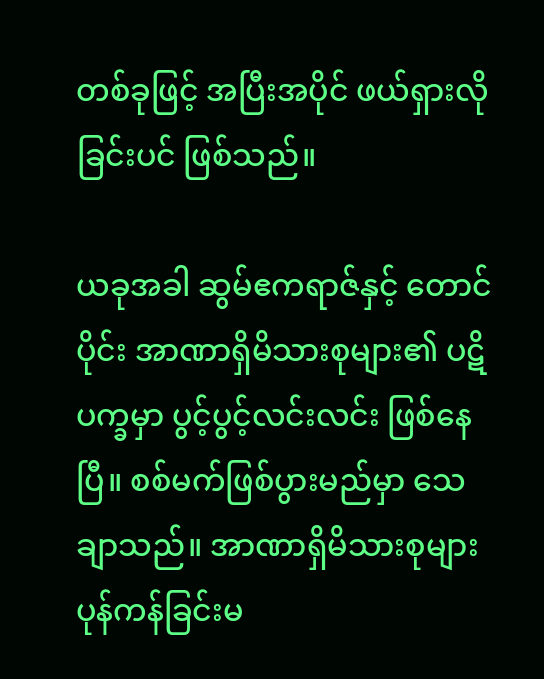တစ်ခုဖြင့် အပြီးအပိုင် ဖယ်ရှားလိုခြင်းပင် ဖြစ်သည်။

ယခုအခါ ဆွမ်ဧကရာဇ်နှင့် တောင်ပိုင်း အာဏာရှိမိသားစုများ၏ ပဋိပက္ခမှာ ပွင့်ပွင့်လင်းလင်း ဖြစ်နေပြီ။ စစ်မက်ဖြစ်ပွားမည်မှာ သေချာသည်။ အာဏာရှိမိသားစုများ ပုန်ကန်ခြင်းမ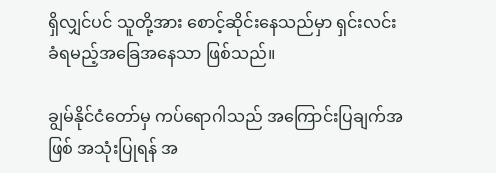ရှိလျှင်ပင် သူတို့အား စောင့်ဆိုင်းနေသည်မှာ ရှင်းလင်းခံရမည့်အခြေအနေသာ ဖြစ်သည်။

ချွမ်နိုင်ငံတော်မှ ကပ်ရောဂါသည် အကြောင်းပြချက်အဖြစ် အသုံးပြုရန် အ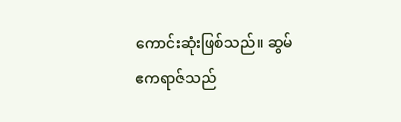ကောင်းဆုံးဖြစ်သည်။ ဆွမ်ဧကရာဇ်သည်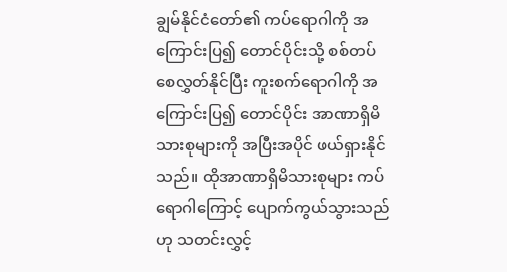ချွမ်နိုင်ငံတော်၏ ကပ်ရောဂါကို အကြောင်းပြ၍ တောင်ပိုင်းသို့ စစ်တပ်စေလွှတ်နိုင်ပြီး ကူးစက်ရောဂါကို အကြောင်းပြ၍ တောင်ပိုင်း အာဏာရှိမိသားစုများကို အပြီးအပိုင် ဖယ်ရှားနိုင်သည်။ ထိုအာဏာရှိမိသားစုများ ကပ်ရောဂါကြောင့် ပျောက်ကွယ်သွားသည်ဟု သတင်းလွှင့်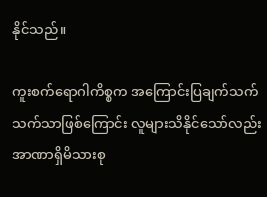နိုင်သည်။

ကူးစက်ရောဂါကိစ္စက အကြောင်းပြချက်သက်သက်သာဖြစ်ကြောင်း လူများသိနိုင်သော်လည်း အာဏာရှိမိသားစု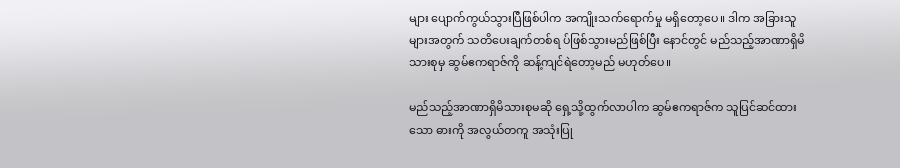များ ပျောက်ကွယ်သွားပြီဖြစ်ပါက အကျိုးသက်ရောက်မှု မရှိတော့ပေ။ ဒါက အခြားသူများအတွက် သတိပေးချက်တစ်ရ ပ်ဖြစ်သွားမည်ဖြစ်ပြီး နောင်တွင် မည်သည့်အာဏာရှိမိသားစုမှ ဆွမ်ဧကရာဇ်ကို ဆန့်ကျင်ရဲတော့မည် မဟုတ်ပေ။

မည်သည့်အာဏာရှိမိသားစုမဆို ရှေ့သို့ထွက်လာပါက ဆွမ်ဧကရာဇ်က သူပြင်ဆင်ထားသော ဓားကို အလွယ်တကူ အသုံးပြု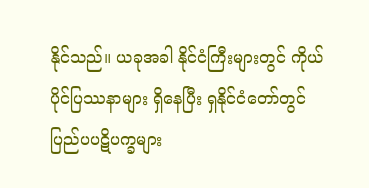နိုင်သည်။ ယခုအခါ နိုင်ငံကြီးများတွင် ကိုယ်ပိုင်ပြဿနာများ ရှိနေပြီး ရှနိုင်ငံတော်တွင် ပြည်ပပဋိပက္ခများ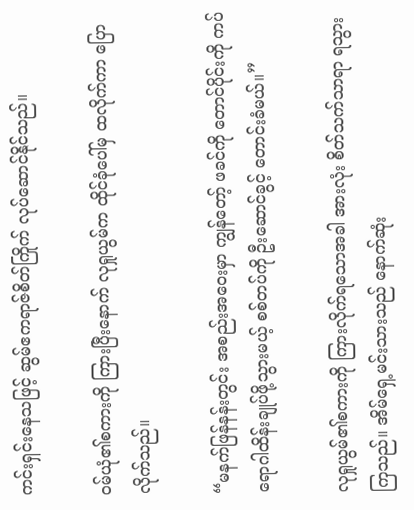ကင်းရှင်းနေသဖြင့် ဆွမ်ဧကရာဇ်စိတ်ကြိုက် လုပ်ဆောင်နိုင်သည်။

ဝမ်ယုံ၏စကားကို ကြားပြီးနောက် လုရှုယွမ်က ထိုင်ခုံပေါ်မှ ထလိုက်ကာ ပြောလိုက်သည်။

“မနက်ဖြန်နန်းတွင်း အစည်းအ‌ဝေးမှာ ကျွန်တော့် ဖခင်ကို တောင်ပိုင်းကို ကပ်ရောဂါထိန်းချုပ်ဖို့သွားမယ့် စစ်တပ်ကို ဦးဆောင်ခွင့် တောင်းခံမယ်။”

လုရှုယွမ်၏စကားကို ကြားလိုက်ရသောအခါ အားလုံး စိတ်သက်သာရာ ရသွားကြသည်။ အိမ်ရှေ့မင်းသားသည် နောက်ဆုံး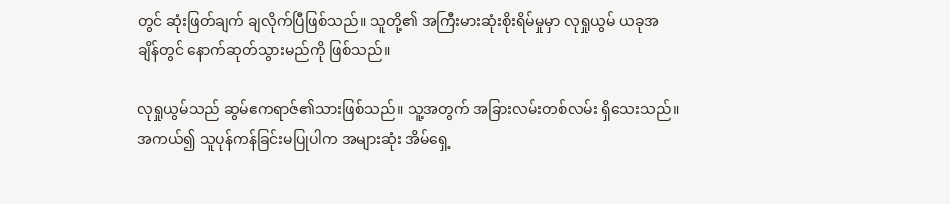တွင် ဆုံးဖြတ်ချက် ချလိုက်ပြီဖြစ်သည်။ သူတို့၏ အကြီးမားဆုံးစိုးရိမ်မှုမှာ လုရှုယွမ် ယခုအချိန်တွင် နောက်ဆုတ်သွားမည်ကို ဖြစ်သည်။

လုရှုယွမ်သည် ဆွမ်ဧကရာဇ်၏သားဖြစ်သည်။ သူ့အတွက် အခြားလမ်းတစ်လမ်း ရှိသေးသည်။ အကယ်၍ သူပုန်ကန်ခြင်းမပြုပါက အများဆုံး အိမ်ရှေ့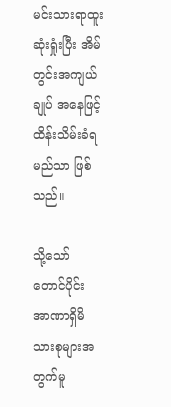မင်းသားရာထူး ဆုံးရှုံးပြီး အိမ်တွင်းအကျယ်ချုပ် အနေဖြင့် ထိန်းသိမ်းခံရမည်သာ ဖြစ်သည်။

သို့သော် တောင်ပိုင်း အာဏာရှိမိသားစုများအတွက်မူ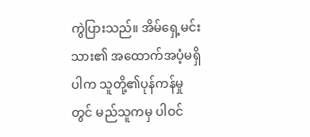ကွဲပြားသည်။ အိမ်ရှေ့မင်းသား၏ အထောက်အပံ့မရှိပါက သူတို့၏ပုန်ကန်မှုတွင် မည်သူကမှ ပါဝင်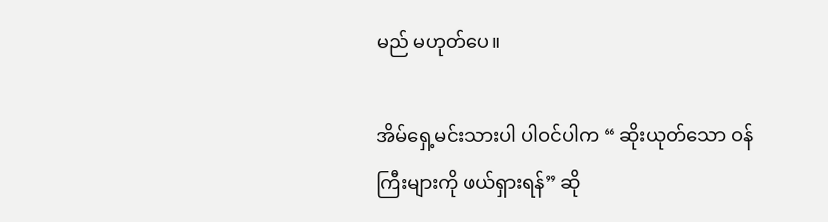မည် မဟုတ်ပေ။

အိမ်ရှေ့မင်းသားပါ ပါဝင်ပါက “ ဆိုးယုတ်သော ဝန်ကြီးများကို ဖယ်ရှားရန်” ဆို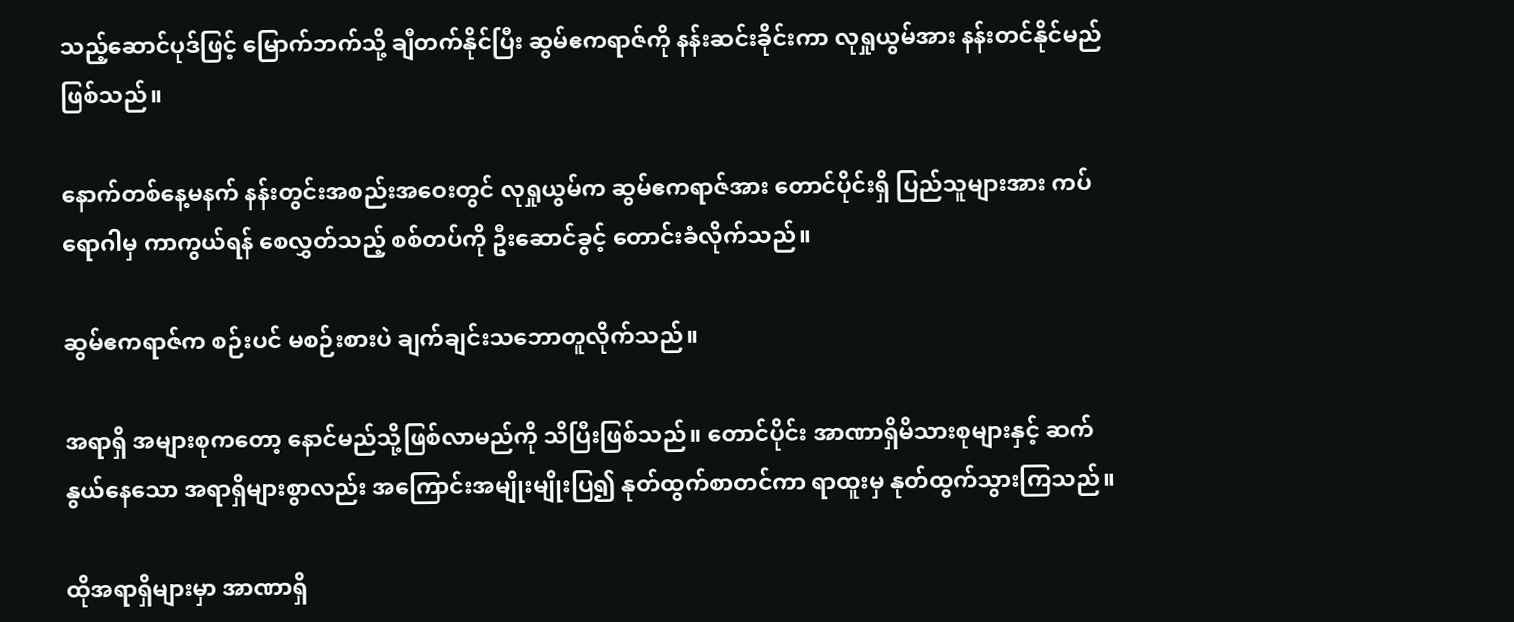သည့်ဆောင်ပုဒ်ဖြင့် မြောက်ဘက်သို့ ချီတက်နိုင်ပြီး ဆွမ်ဧကရာဇ်ကို နန်းဆင်းခိုင်းကာ လုရှုယွမ်အား နန်းတင်နိုင်မည်ဖြစ်သည်။

နောက်တစ်နေ့မနက် နန်းတွင်းအစည်းအ‌ဝေးတွင် လုရှုယွမ်က ဆွမ်ဧကရာဇ်အား တောင်ပိုင်းရှိ ပြည်သူများအား ကပ်ရောဂါမှ ကာကွယ်ရန် စေလွှတ်သည့် စစ်တပ်ကို ဦးဆောင်ခွင့် တောင်းခံလိုက်သည်။

ဆွမ်ဧကရာဇ်က စဉ်းပင် မစဉ်းစားပဲ ချက်ချင်းသဘောတူလိုက်သည်။

အရာရှိ အများစုကတော့ နောင်မည်သို့ဖြစ်လာမည်ကို သိပြီးဖြစ်သည်။ တောင်ပိုင်း အာဏာရှိမိသားစုများနှင့် ဆက်နွယ်နေသော အရာရှိများစွာလည်း အကြောင်းအမျိုးမျိုးပြ၍ နုတ်ထွက်စာတင်ကာ ရာထူးမှ နုတ်ထွက်သွားကြသည်။

ထိုအရာရှိများမှာ အာဏာရှိ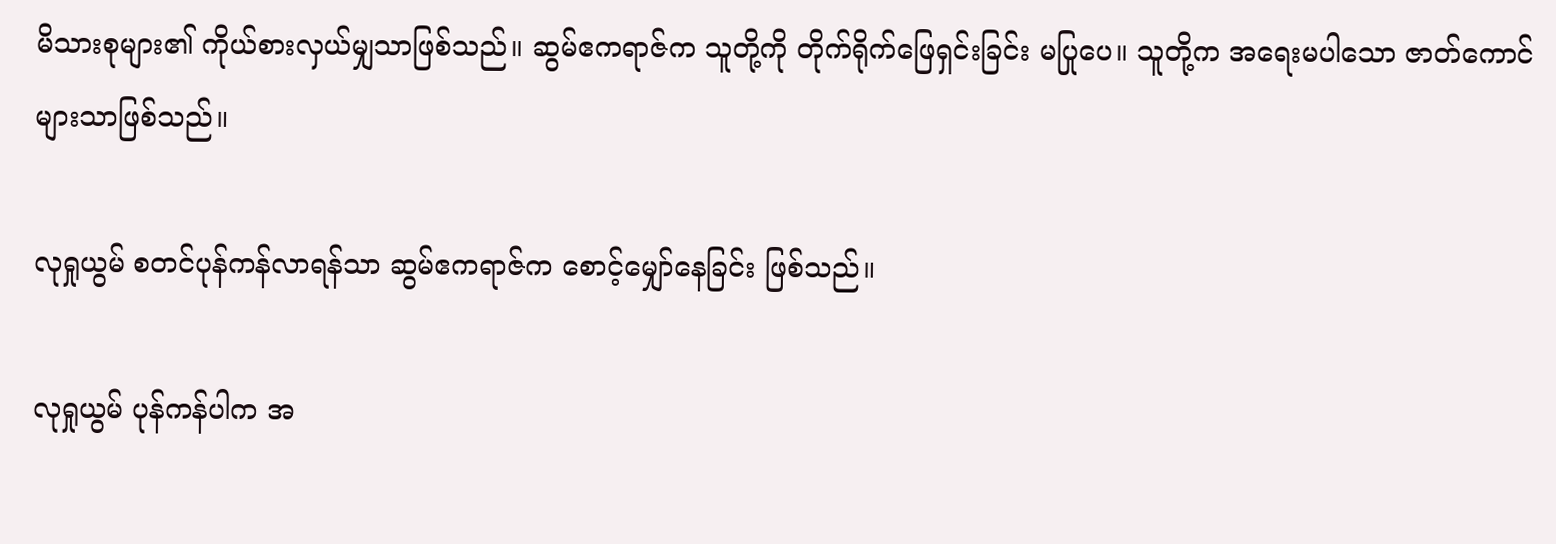မိသားစုများ၏ ကိုယ်စားလှယ်မျှသာဖြစ်သည်။ ဆွမ်ဧကရာဇ်က သူတို့ကို တိုက်ရိုက်ဖြေရှင်းခြင်း မပြုပေ။ သူတို့က အရေးမပါသော ဇာတ်ကောင်များသာဖြစ်သည်။

လုရှုယွမ် စတင်ပုန်ကန်လာရန်သာ ဆွမ်ဧကရာဇ်က စောင့်မျှော်နေခြင်း ဖြစ်သည်။

လုရှုယွမ် ပုန်ကန်ပါက အ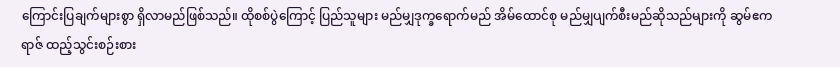ကြောင်းပြချက်များစွာ ရှိလာမည်ဖြစ်သည်။ ထိုစစ်ပွဲကြောင့် ပြည်သူများ မည်မျှဒုက္ခရောက်မည် အိမ်ထောင်စု မည်မျှပျက်စီးမည်ဆိုသည်များကို ဆွမ်ဧကရာဇ် ထည့်သွင်းစဉ်းစား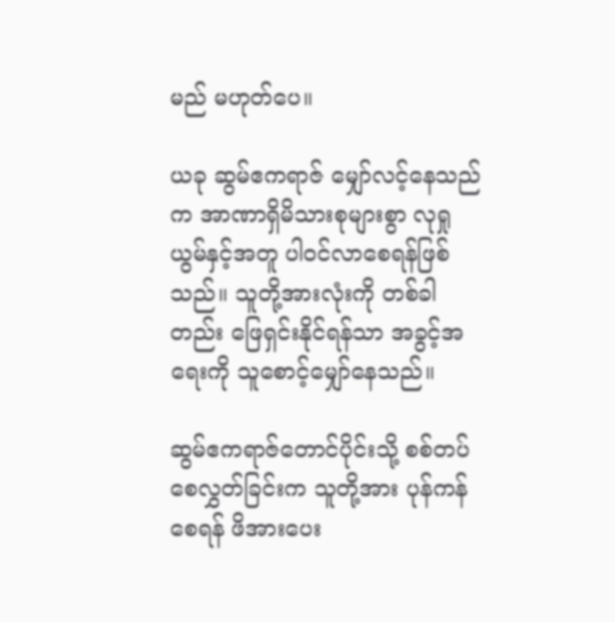မည် မဟုတ်ပေ။

ယခု ဆွမ်ဧကရာဇ် မျှော်လင့်နေသည်က အာဏာရှိမိသားစုများစွာ လုရှုယွမ်နှင့်အတူ ပါဝင်လာ‌စေရန်ဖြစ်သည်။ သူတို့အားလုံးကို တစ်ခါတည်း ဖြေရှင်းနိုင်ရန်သာ အခွင့်အရေးကို သူစောင့်မျှော်နေသည်။

ဆွမ်ဧကရာဇ်တောင်ပိုင်းသို့ စစ်တပ်စေလွှတ်ခြင်းက သူတို့အား ပုန်ကန်စေရန် ဖိအားပေး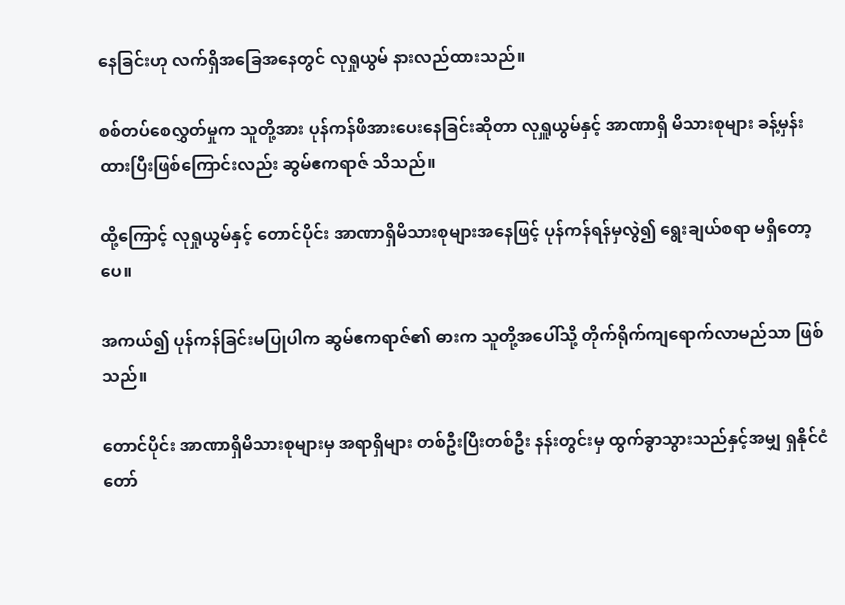နေခြင်းဟု လက်ရှိအခြေအနေတွင် လုရှုယွမ် နားလည်ထားသည်။

စစ်တပ်စေလွှတ်မှုက သူတို့အား ပုန်ကန်ဖိအားပေးနေခြင်းဆိုတာ လုရှူယွမ်နှင့် အာဏာရှိ မိသားစုများ ခန့်မှန်းထားပြီးဖြစ်ကြောင်းလည်း ဆွမ်ဧကရာဇ် သိသည်။

ထို့ကြောင့် လုရှုယွမ်နှင့် တောင်ပိုင်း အာဏာရှိမိသားစုများအနေဖြင့် ပုန်ကန်ရန်မှလွဲ၍ ရွေးချယ်စရာ မရှိတော့ပေ။

အကယ်၍ ပုန်ကန်ခြင်းမပြုပါက ဆွမ်ဧကရာဇ်၏ ဓားက သူတို့အပေါ်သို့ တိုက်ရိုက်ကျရောက်လာမည်သာ ဖြစ်သည်။

တောင်ပိုင်း အာဏာရှိမိသားစုများမှ အရာရှိများ တစ်ဦးပြီးတစ်ဦး နန်းတွင်းမှ ထွက်ခွာသွားသည်နှင့်အမျှ ရှနိုင်ငံတော်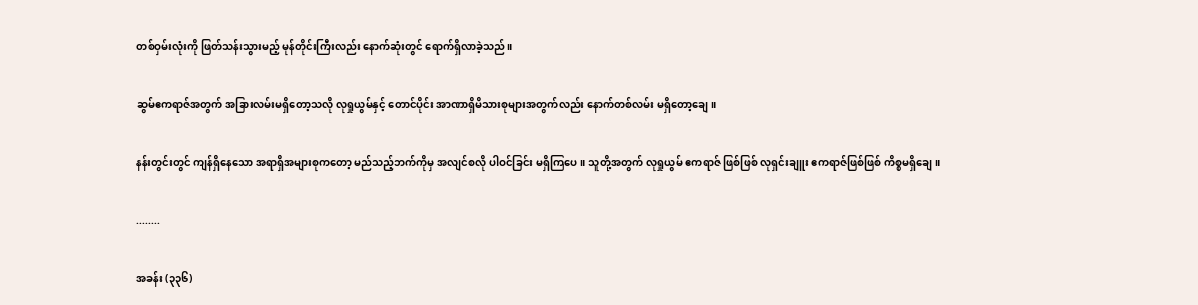တစ်ဝှမ်းလုံးကို ဖြတ်သန်းသွားမည့် မုန်တိုင်းကြီးလည်း နောက်ဆုံးတွင် ရောက်ရှိလာခဲ့သည်။

ဆွမ်ဧကရာဇ်အတွက် အခြားလမ်းမရှိတော့သလို လုရှုယွမ်နှင့် တောင်ပိုင်း အာဏာရှိမိသားစုများအတွက်လည်း နောက်တစ်လမ်း မရှိတော့ချေ။

နန်းတွင်းတွင် ကျန်ရှိနေသော အရာရှိအများစုက‌တော့ မည်သည့်ဘက်ကိုမှ အလျင်စလို ပါဝင်ခြင်း မရှိကြပေ။ သူတို့အတွက် လုရှုယွမ် ဧကရာဇ် ဖြစ်ဖြစ် လုရှင်းချူး ဧကရာဇ်ဖြစ်ဖြစ် ကိစ္စမရှိ‌ချေ။

........

အခန်း (၃၃၆)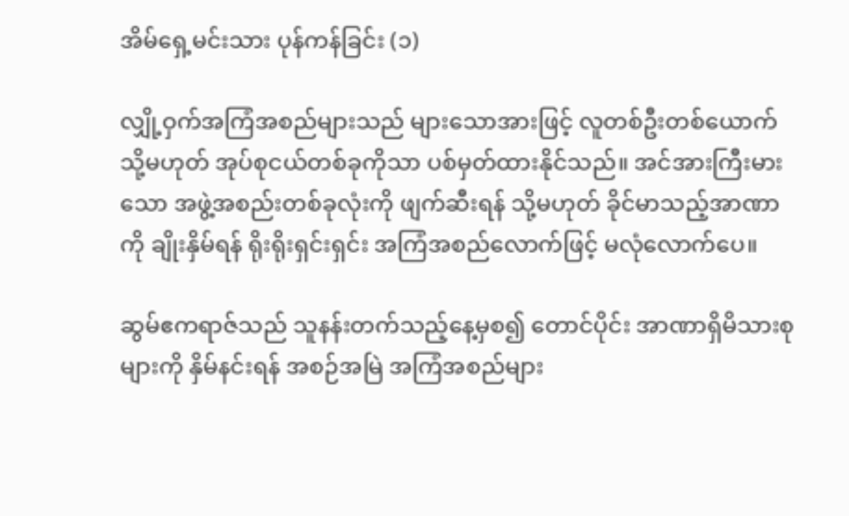အိမ်ရှေ့မင်းသား ပုန်ကန်ခြင်း (၁)

လျှို့ဝှက်အကြံအစည်များသည် များသောအားဖြင့် လူတစ်ဦးတစ်ယောက် သို့မဟုတ် အုပ်စုငယ်တစ်ခုကိုသာ ပစ်မှတ်ထားနိုင်သည်။ အင်အားကြီးမားသော အဖွဲ့အစည်းတစ်ခုလုံးကို ဖျက်ဆီးရန် သို့မဟုတ် ခိုင်မာသည့်အာဏာကို ချိုးနှိမ်ရန် ရိုးရိုးရှင်းရှင်း အကြံအစည်လောက်ဖြင့် မလုံလောက်ပေ။

ဆွမ်ဧကရာဇ်သည် သူနန်းတက်သည့်နေ့မှစ၍ တောင်ပိုင်း အာဏာရှိမိသားစုများကို နှိမ်နင်းရန် အစဉ်အမြဲ အကြံအစည်များ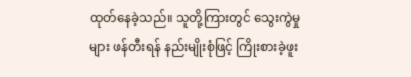ထုတ်နေခဲ့သည်။ သူတို့ကြားတွင် သွေးကွဲမှုများ ဖန်တီးရန် နည်းမျိုးစုံဖြင့် ကြိုးစားခဲ့ဖူး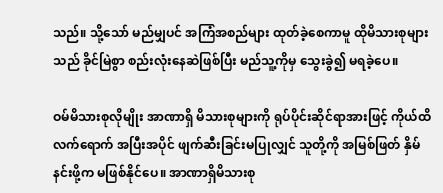သည်။ သို့သော် မည်မျှပင် အကြံအစည်များ ထုတ်ခဲ့စေကာမူ ထိုမိသားစုများသည် ခိုင်မြဲစွာ စည်းလုံးနေဆဲဖြစ်ပြီး မည်သူ့ကိုမှ သွေးခွဲ၍ မရခဲ့ပေ။

ဝမ်မိသားစုလိုမျိုး အာဏာရှိ မိသားစုများကို ရုပ်ပိုင်းဆိုင်ရာအားဖြင့် ကိုယ်ထိလက်‌ရောက် အပြီးအပိုင် ဖျက်ဆီးခြင်းမပြုလျှင် သူတို့ကို အမြစ်ဖြတ် နှိမ်နင်းဖို့က မဖြစ်နိုင်ပေ။ အာဏာရှိမိသားစု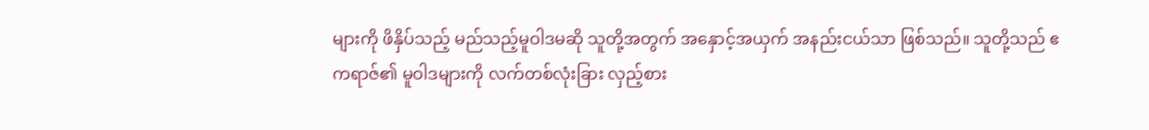များကို ဖိနှိပ်သည့် မည်သည့်မူဝါဒမဆို သူတို့အတွက် အနှောင့်အယှက် အနည်းငယ်သာ ဖြစ်သည်။ သူတို့သည် ဧကရာဇ်၏ မူဝါဒများကို လက်တစ်လုံးခြား လှည့်စား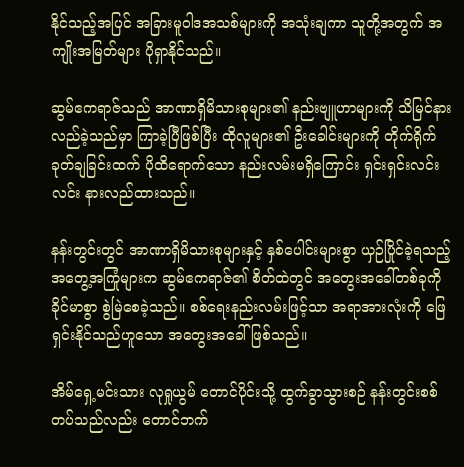နိုင်သည့်အပြင် အခြားမူဝါဒအသစ်များကို အသုံးချကာ သူတို့အတွက် အကျိုးအမြတ်များ ပိုရှာနိုင်သည်။

ဆွမ်ဧကရာဇ်သည် အာဏာရှိမိသားစုများ၏ နည်းဗျူဟာများကို သိမြင်နားလည်ခဲ့သည်မှာ ကြာခဲ့ပြီဖြစ်ပြီး ထိုလူများ၏ ဦးခေါင်းများကို တိုက်ရိုက်ခုတ်ချခြင်းထက် ပိုထိရောက်သော နည်းလမ်းမရှိကြောင်း ရှင်းရှင်းလင်းလင်း နားလည်ထားသည်။

နန်းတွင်းတွင် အာဏာရှိမိသားစုများနှင့် နှစ်ပေါင်းများစွာ ယှဉ်ပြိုင်ခဲ့ရသည့် အတွေ့အကြုံများက ဆွမ်ဧကရာဇ်၏ စိတ်ထဲတွင် အတွေးအခေါ်တစ်ခုကို ခိုင်မာစွာ စွဲမြဲစေခဲ့သည်။ စစ်ရေးနည်းလမ်းဖြင့်သာ အရာအားလုံးကို ဖြေရှင်းနိုင်သည်ဟူသော အတွေးအခေါ် ဖြစ်သည်။

အိမ်ရှေ့မင်းသား လုရှုယွမ် တောင်ပိုင်းသို့ ထွက်ခွာသွားစဉ် နန်းတွင်းစစ်တပ်သည်လည်း တောင်ဘက်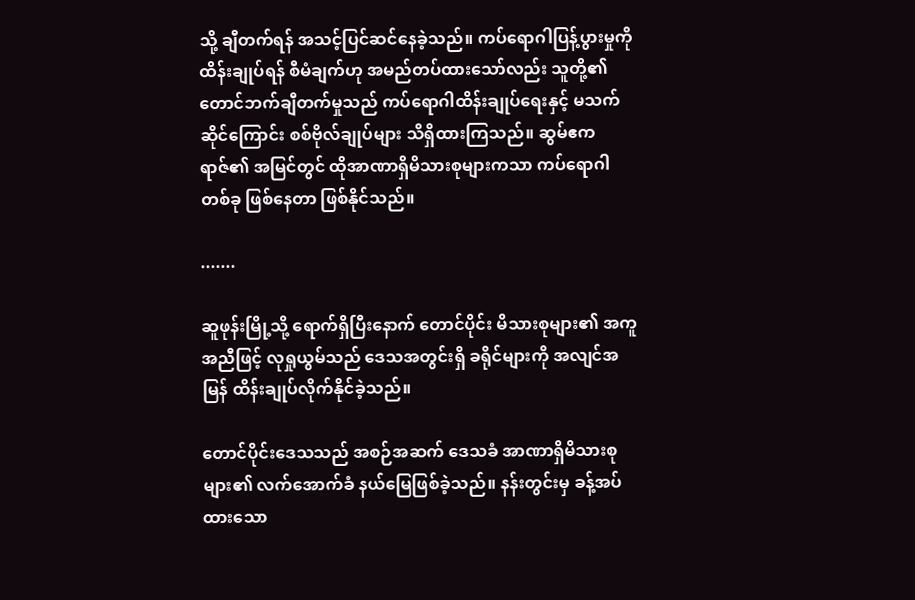သို့ ချီတက်ရန် အသင့်ပြင်ဆင်နေခဲ့သည်။ ကပ်ရောဂါပြန့်ပွားမှုကို ထိန်းချုပ်ရန် စီမံချက်ဟု အမည်တပ်ထားသော်လည်း သူတို့၏ တောင်ဘက်ချီတက်မှုသည် ကပ်ရောဂါထိန်းချုပ်ရေးနှင့် မသက်ဆိုင်ကြောင်း စစ်ဗိုလ်ချုပ်များ သိရှိထားကြသည်။ ဆွမ်ဧကရာဇ်၏ အမြင်တွင် ထိုအာဏာရှိမိသားစုများကသာ ကပ်ရောဂါတစ်ခု ဖြစ်နေတာ ဖြစ်နိုင်သည်။

.......

ဆူဖုန်းမြို့သို့ ရောက်ရှိပြီးနောက် တောင်ပိုင်း မိသားစုများ၏ အကူအညီဖြင့် လုရှုယွမ်သည် ဒေသအတွင်းရှိ ခရိုင်များကို အလျင်အမြန် ထိန်းချုပ်လိုက်နိုင်ခဲ့သည်။

တောင်ပိုင်းဒေသသည် အစဉ်အဆက် ဒေသခံ အာဏာရှိမိသားစုများ၏ လက်အောက်ခံ နယ်မြေဖြစ်ခဲ့သည်။ နန်းတွင်းမှ ခန့်အပ်ထားသော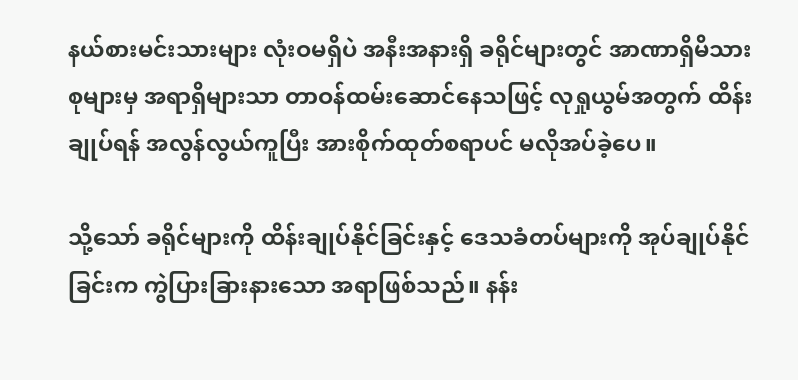နယ်စားမင်းသားများ လုံးဝမရှိပဲ အနီးအနားရှိ ခရိုင်များတွင် အာဏာရှိမိသားစုများမှ အရာရှိများသာ တာဝန်ထမ်းဆောင်နေသဖြင့် လုရှုယွမ်အတွက် ထိန်းချုပ်ရန် အလွန်လွယ်ကူပြီး အားစိုက်ထုတ်စရာပင် မလိုအပ်ခဲ့ပေ။

သို့သော် ခရိုင်များကို ထိန်းချုပ်နိုင်ခြင်းနှင့် ဒေသခံတပ်များကို အုပ်ချုပ်နိုင်ခြင်းက ကွဲပြားခြားနားသော အရာဖြစ်သည်။ နန်း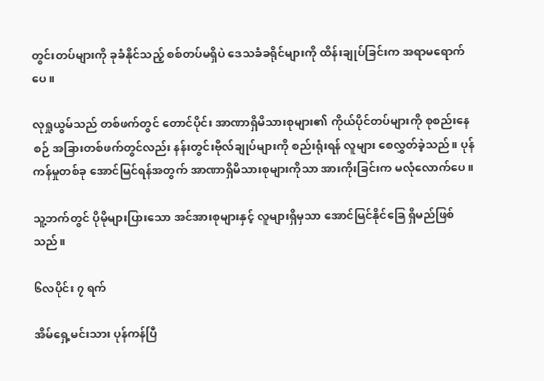တွင်းတပ်များကို ခုခံနိုင်သည့် စစ်တပ်မရှိပဲ ဒေသခံခရိုင်များကို ထိန်းချုပ်ခြင်းက အရာမရောက်ပေ။

လုရှုယွမ်သည် တစ်ဖက်တွင် တောင်ပိုင်း အာဏာရှိမိသားစုများ၏ ကိုယ်ပိုင်တပ်များကို စုစည်းနေစဉ် အခြားတစ်ဖက်တွင်လည်း နန်းတွင်းဗိုလ်ချုပ်များကို စည်းရုံးရန် လူများ စေလွှတ်ခဲ့သည်။ ပုန်ကန်မှုတစ်ခု အောင်မြင်ရန်အတွက် အာဏာရှိမိသားစုများကိုသာ အားကိုးခြင်းက မလုံလောက်ပေ။

သူ့ဘက်တွင် ပိုမိုများပြားသော အင်အားစုများနှင့် လူများရှိမှသာ အောင်မြင်နိုင်ခြေ ရှိမည်ဖြစ်သည်။

၆လပိုင်း ၇ ရက်

အိမ်ရှေ့မင်းသား ပုန်ကန်ပြီ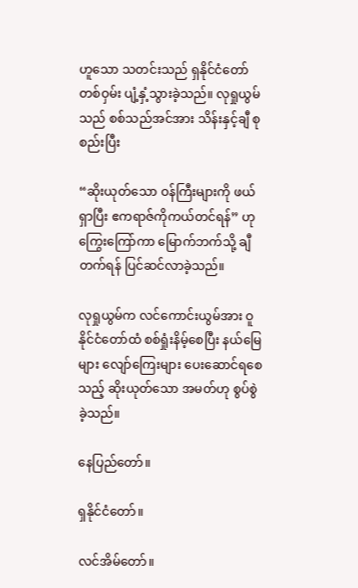ဟူသော သတင်းသည် ရှနိုင်ငံတော်တစ်ဝှမ်း ပျံ့နှံ့သွားခဲ့သည်။ လုရှုယွမ်သည် စစ်သည်အင်အား သိန်းနှင့်ချီ စုစည်းပြီး

“ဆိုးယုတ်သော ဝန်ကြီးများကို ဖယ်ရှာပြီး ဧကရာဇ်ကိုကယ်တင်ရန်” ဟု ကြွေးကြော်ကာ မြောက်ဘက်သို့ ချီတက်ရန် ပြင်ဆင်လာခဲ့သည်။

လုရှုယွမ်က လင်ကောင်းယွမ်အား ဝူနိုင်ငံတော်ထံ စစ်ရှုံးနိမ့်စေပြီး နယ်မြေများ လျော်ကြေးများ ပေးဆောင်ရစေသည့် ဆိုးယုတ်သော အမတ်ဟု စွပ်စွဲခဲ့သည်။

နေပြည်တော်။

ရှနိုင်ငံတော်။

လင်အိမ်တော်။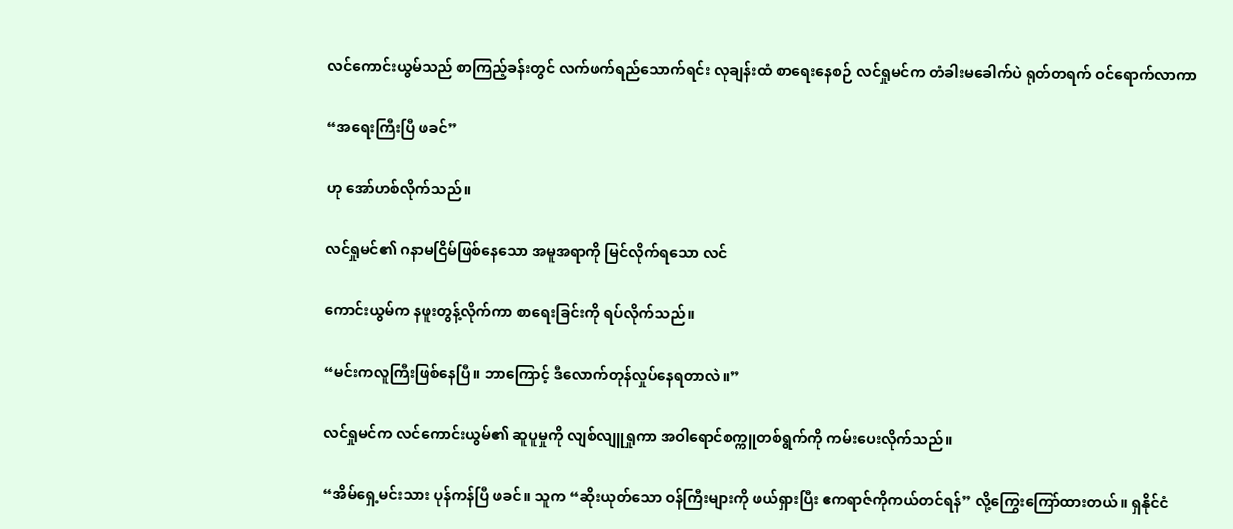လင်ကောင်းယွမ်သည် စာကြည့်ခန်းတွင် လက်ဖက်ရည်သောက်ရင်း လုချန်းထံ စာရေးနေစဉ် လင်ရှုမင်က တံခါးမခေါက်ပဲ ရုတ်တရက် ဝင်ရောက်လာကာ

“အရေးကြီးပြီ ဖခင်”

ဟု အော်ဟစ်လိုက်သည်။

လင်ရှုမင်၏ ဂနာမငြိမ်ဖြစ်နေသော အမူအရာကို မြင်လိုက်ရသော လင်

ကောင်းယွမ်က နဖူးတွန့်လိုက်ကာ စာရေးခြင်းကို ရပ်လိုက်သည်။

“မင်းကလူကြီးဖြစ်နေပြီ။ ဘာကြောင့် ဒီလောက်တုန်လှုပ်နေရတာလဲ။”

လင်ရှုမင်က လင်ကောင်းယွမ်၏ ဆူပူမှုကို လျစ်လျူရှုကာ အဝါရောင်စက္ကူတစ်ရွက်ကို ကမ်းပေးလိုက်သည်။

“အိမ်ရှေ့မင်းသား ပုန်ကန်ပြီ ဖခင်။ သူက “ဆိုးယုတ်သော ဝန်ကြီးများကို ဖယ်ရှားပြီး ဧကရာဇ်ကိုကယ်တင်ရန်” လို့ကြွေးကြော်ထားတယ်။ ရှနိုင်ငံ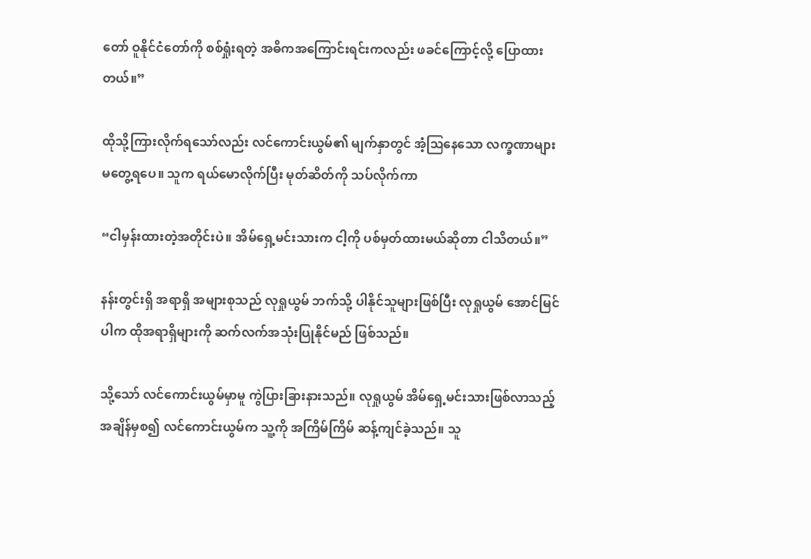တော် ဝူနိုင်ငံတော်ကို စစ်ရှုံးရတဲ့ အဓိကအကြောင်းရင်းကလည်း ဖခင်‌ကြောင့်လို့ ပြောထားတယ်။”

ထိုသို့ကြားလိုက်ရသော်လည်း လင်ကောင်းယွမ်၏ မျက်နှာတွင် အံ့ဩနေသော လက္ခဏာများ မတွေ့ရပေ။ သူက ရယ်မောလိုက်ပြီး မုတ်ဆိတ်ကို သပ်လိုက်ကာ

“ငါမှန်းထားတဲ့အတိုင်းပဲ။ အိမ်ရှေ့မင်းသားက ငါ့ကို ပစ်မှတ်ထားမယ်ဆိုတာ ငါသိတယ်။”

နန်းတွင်းရှိ အရာရှိ အများစုသည် လုရှုယွမ် ဘက်သို့ ပါနိုင်သူများဖြစ်ပြီး လုရှုယွမ် အောင်မြင်ပါက ထိုအရာရှိများကို ဆက်လက်အသုံးပြုနိုင်မည် ဖြစ်သည်။

သို့သော် လင်ကောင်းယွမ်မှာမူ ကွဲပြားခြားနားသည်။ လုရှုယွမ် အိမ်ရှေ့မင်းသားဖြစ်လာသည့်အချိန်မှစ၍ လင်ကောင်းယွမ်က သူ့ကို အကြိမ်ကြိမ် ဆန့်ကျင်ခဲ့သည်။ သူ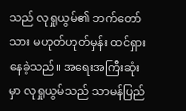သည် လုရှုယွမ်၏ ဘက်တော်သား မဟုတ်ဟုတ်မှန်း ထင်ရှားနေခဲ့သည်။ အရေးအကြီးဆုံးမှာ လုရှုယွမ်သည် သာမန်ပြည်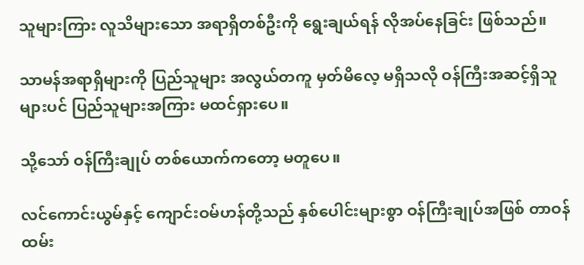သူများကြား လူသိများသော အရာရှိတစ်ဦးကို ရွေးချယ်ရန် လိုအပ်နေခြင်း ဖြစ်သည်။

သာမန်အရာရှိများကို ပြည်သူများ အလွယ်တကူ မှတ်မိလေ့ မရှိသလို ဝန်ကြီးအဆင့်ရှိသူများပင် ပြည်သူများအကြား မထင်ရှားပေ။

သို့သော် ဝန်ကြီးချုပ် တစ်ယောက်ကတော့ မတူပေ။

လင်ကောင်းယွမ်နှင့် ကျောင်းဝမ်ဟန်တို့သည် နှစ်ပေါင်းများစွာ ဝန်ကြီးချုပ်အဖြစ် တာဝန်ထမ်း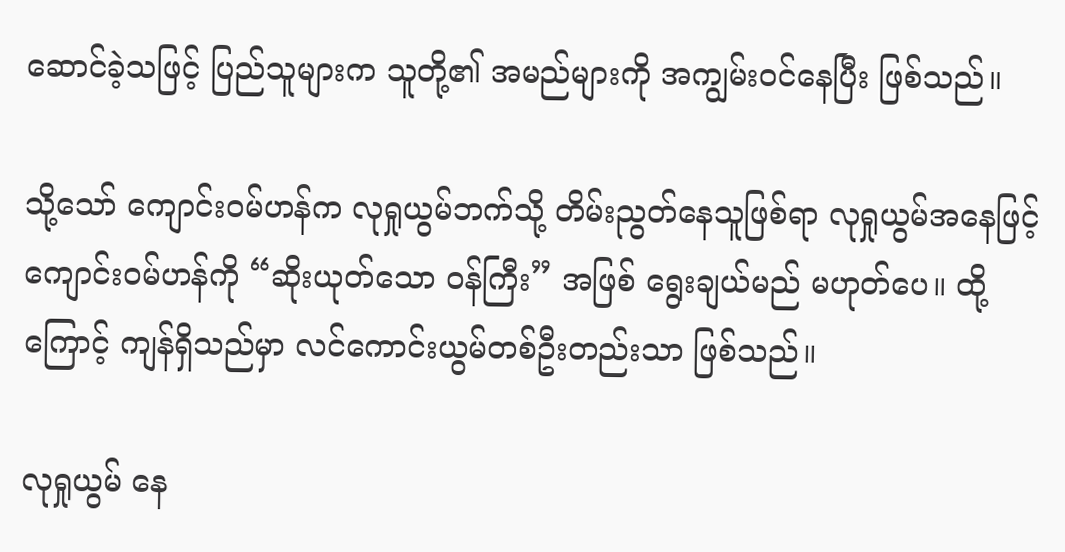ဆောင်ခဲ့သဖြင့် ပြည်သူများက သူတို့၏ အမည်များကို အကျွမ်းဝင်နေပြီး ဖြစ်သည်။

သို့သော် ကျောင်းဝမ်ဟန်က လုရှုယွမ်ဘက်သို့ တိမ်းညွတ်နေသူဖြစ်ရာ လုရှုယွမ်အနေဖြင့် ကျောင်းဝမ်ဟန်ကို “ဆိုးယုတ်သော ဝန်ကြီး” အဖြစ် ရွေးချယ်မည် မဟုတ်ပေ။ ထို့ကြောင့် ကျန်ရှိသည်မှာ လင်ကောင်းယွမ်တစ်ဦးတည်းသာ ဖြစ်သည်။

လုရှုယွမ် နေ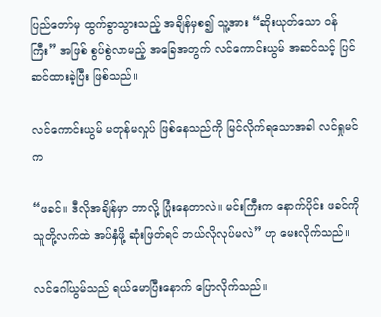ပြည်တော်မှ ထွက်ခွာသွားသည့် အချိန်မှစ၍ သူ့အား “ဆိုးယုတ်သော ဝန်ကြီး” အဖြစ် စွပ်စွဲလာမည့် အ‌ခြေအတွက် လင်ကောင်းယွမ် အဆင်သင့် ပြင်ဆင်ထားခဲ့ပြီး ဖြစ်သည်။

လင်ကောင်းယွမ် မတုန်မလှုပ် ဖြစ်နေသည်ကို မြင်လိုက်ရသောအခါ လင်ရှုမင်က

“ဖခင်။ ဒီလိုအချိန်မှာ ဘာလို့ ပြုံးနေတာလဲ။ မင်းကြီးက နောက်ပိုင်း ဖခင်ကို သူတို့လက်ထဲ အပ်နှံဖို့ ဆုံးဖြတ်ရင် ဘယ်လိုလုပ်မလဲ” ဟု မေးလိုက်သည်။

လင်ဂေါ်ယွမ်သည် ရယ်မောပြီးနောက် ပြောလိုက်သည်။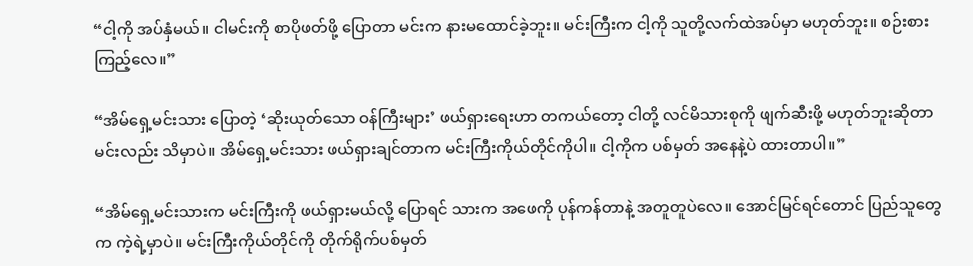“ငါ့ကို အပ်နှံမယ်။ ငါမင်းကို စာပိုဖတ်ဖို့ ပြောတာ မင်းက နားမထောင်ခဲ့ဘူး။ မင်းကြီးက ငါ့ကို သူတို့လက်ထဲအပ်မှာ မဟုတ်ဘူး။ စဉ်းစားကြည့်လေ။”

“အိမ်ရှေ့မင်းသား ပြောတဲ့ ‘ဆိုးယုတ်သော ဝန်ကြီးများ’ ဖယ်ရှားရေးဟာ တကယ်တော့ ငါတို့ လင်မိသားစုကို ဖျက်ဆီးဖို့ မဟုတ်ဘူးဆိုတာ မင်းလည်း သိမှာပဲ။ အိမ်ရှေ့မင်းသား ဖယ်ရှားချင်တာက မင်းကြီးကိုယ်တိုင်ကိုပါ။ ငါ့ကိုက ပစ်မှတ် အနေနဲ့ပဲ ထားတာပါ။”

“အိမ်ရှေ့မင်းသားက မင်းကြီးကို ဖယ်ရှားမယ်လို့ ပြောရင် သားက အဖေကို ပုန်ကန်တာနဲ့ အတူတူပဲလေ။ အောင်မြင်ရင်တောင် ပြည်သူတွေက ကဲ့ရဲ့မှာပဲ။ မင်းကြီးကိုယ်တိုင်ကို တိုက်ရိုက်ပစ်မှတ်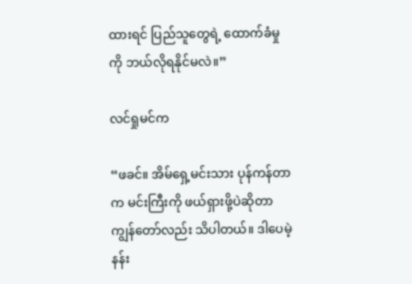ထားရင် ပြည်သူတွေရဲ့ ထောက်ခံမှုကို ဘယ်လိုရနိုင်မလဲ။”

လင်ရှုမင်က

“ဖခင်။ အိမ်ရှေ့မင်းသား ပုန်ကန်တာက မင်းကြီးကို ဖယ်ရှားဖို့ပဲဆိုတာ ကျွန်တော်လည်း သိပါတယ်။ ဒါပေမဲ့ နန်း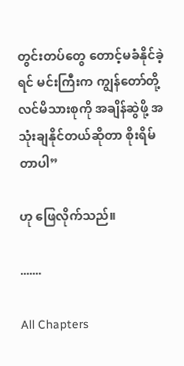တွင်းတပ်တွေ တောင့်မခံနိုင်ခဲ့ရင် မင်းကြီးက ကျွန်တော်တို့ လင်မိသားစုကို အချိန်ဆွဲဖို့ အသုံးချနိုင်တယ်ဆိုတာ စိုးရိမ်တာပါ”

ဟု ဖြေလိုက်သည်။

.......

All Chapters